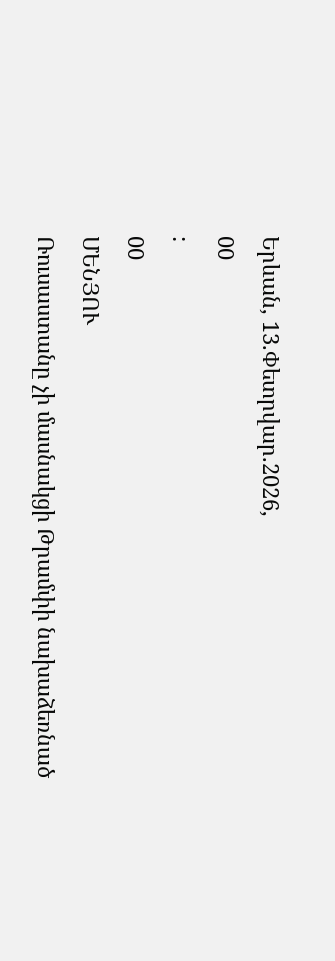Երևան, 13.Փետրվար.2026,
00
:
00
ՄԵՆՅՈՒ
Ռուսաստանը չի մասնակցի Թրամփի նախաձեռնած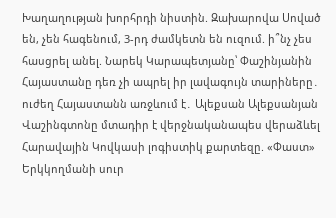Խաղաղության խորհրդի նիստին. Զախարովա Սոված են, չեն հագենում, 3-րդ ժամկետն են ուզում. ի՞նչ չես հասցրել անել. Նարեկ Կարապետյանը՝ Փաշինյանին Հայաստանը դեռ չի ապրել իր լավագույն տարիները․ ուժեղ Հայաստանն առջևում է․ Ալեքսան Ալեքսանյան Վաշինգտոնը մտադիր է վերջնականապես վերաձևել Հարավային Կովկասի լոգիստիկ քարտեզը. «Փաստ» Երկկողմանի սուր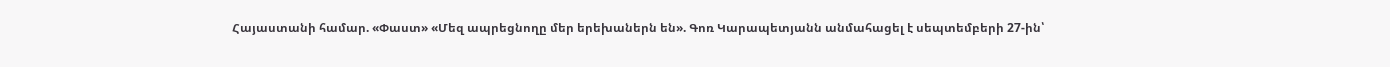Հայաստանի համար. «Փաստ» «Մեզ ապրեցնողը մեր երեխաներն են». Գոռ Կարապետյանն անմահացել է սեպտեմբերի 27-ին՝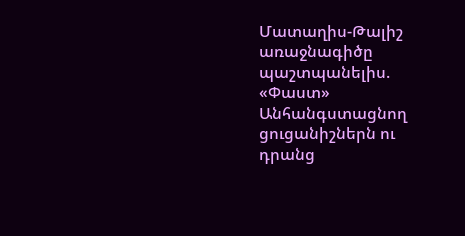Մատաղիս-Թալիշ առաջնագիծը պաշտպանելիս. «Փաստ» Անհանգստացնող ցուցանիշներն ու դրանց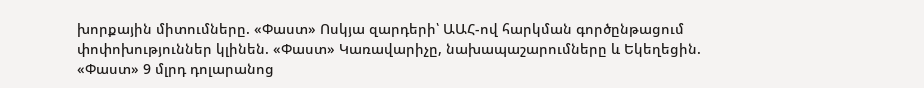խորքային միտումները. «Փաստ» Ոսկյա զարդերի՝ ԱԱՀ-ով հարկման գործընթացում փոփոխություններ կլինեն. «Փաստ» Կառավարիչը, նախապաշարումները և Եկեղեցին. «Փաստ» 9 մլրդ դոլարանոց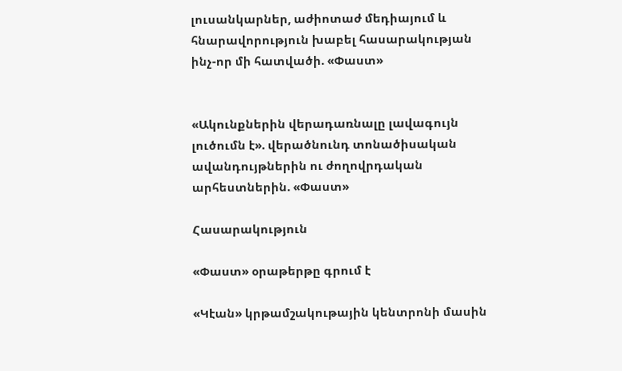լուսանկարներ, աժիոտաժ մեդիայում և հնարավորություն խաբել հասարակության ինչ-որ մի հատվածի. «Փաստ»


«Ակունքներին վերադառնալը լավագույն լուծումն է». վերածնունդ տոնածիսական ավանդույթներին ու ժողովրդական արհեստներին. «Փաստ»

Հասարակություն

«Փաստ» օրաթերթը գրում է

«Կէան» կրթամշակութային կենտրոնի մասին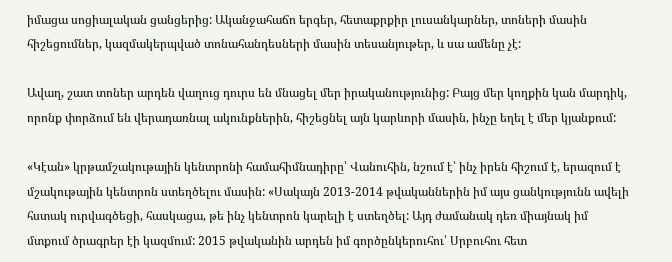իմացա սոցիալական ցանցերից: Ականջահաճո երգեր, հետաքրքիր լուսանկարներ, տոների մասին հիշեցումներ, կազմակերպված տոնահանդեսների մասին տեսանյութեր, և սա ամենը չէ:

Ավաղ, շատ տոներ արդեն վաղուց դուրս են մնացել մեր իրականությունից: Բայց մեր կողքին կան մարդիկ, որոնք փորձում են վերադառնալ ակունքներին, հիշեցնել այն կարևորի մասին, ինչը եղել է մեր կյանքում:

«Կէան» կրթամշակութային կենտրոնի համահիմնադիրը՝ Վանուհին, նշում է՝ ինչ իրեն հիշում է, երազում է մշակութային կենտրոն ստեղծելու մասին: «Սակայն 2013-2014 թվականներին իմ այս ցանկությունն ավելի հստակ ուրվագծեցի, հասկացա, թե ինչ կենտրոն կարելի է ստեղծել: Այդ ժամանակ դեռ միայնակ իմ մտքում ծրագրեր էի կազմում: 2015 թվականին արդեն իմ գործընկերուհու՝ Սրբուհու հետ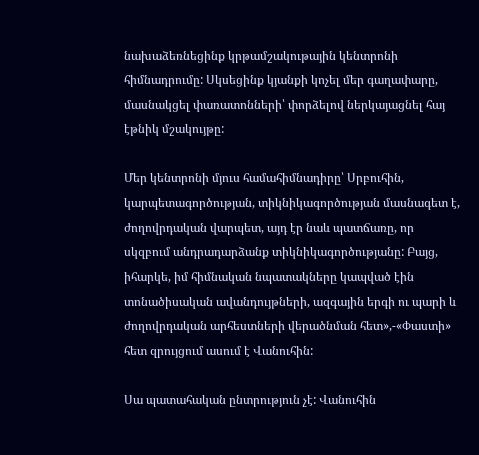նախաձեռնեցինք կրթամշակութային կենտրոնի հիմնադրումը: Սկսեցինք կյանքի կոչել մեր գաղափարը, մասնակցել փառատոնների՝ փորձելով ներկայացնել հայ էթնիկ մշակույթը:

Մեր կենտրոնի մյուս համահիմնադիրը՝ Սրբուհին, կարպետագործության, տիկնիկագործության մասնագետ է, ժողովրդական վարպետ, այդ էր նաև պատճառը, որ սկզբում անդրադարձանք տիկնիկագործությանը: Բայց, իհարկե, իմ հիմնական նպատակները կապված էին տոնածիսական ավանդույթների, ազգային երգի ու պարի և ժողովրդական արհեստների վերածնման հետ»,-«Փաստի» հետ զրույցում ասում է Վանուհին:

Սա պատահական ընտրություն չէ: Վանուհին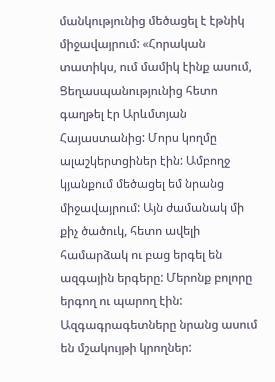մանկությունից մեծացել է էթնիկ միջավայրում: «Հորական տատիկս, ում մամիկ էինք ասում, Ցեղասպանությունից հետո գաղթել էր Արևմտյան Հայաստանից: Մորս կողմը ալաշկերտցիներ էին: Ամբողջ կյանքում մեծացել եմ նրանց միջավայրում: Այն ժամանակ մի քիչ ծածուկ, հետո ավելի համարձակ ու բաց երգել են ազգային երգերը: Մերոնք բոլորը երգող ու պարող էին: Ազգագրագետները նրանց ասում են մշակույթի կրողներ: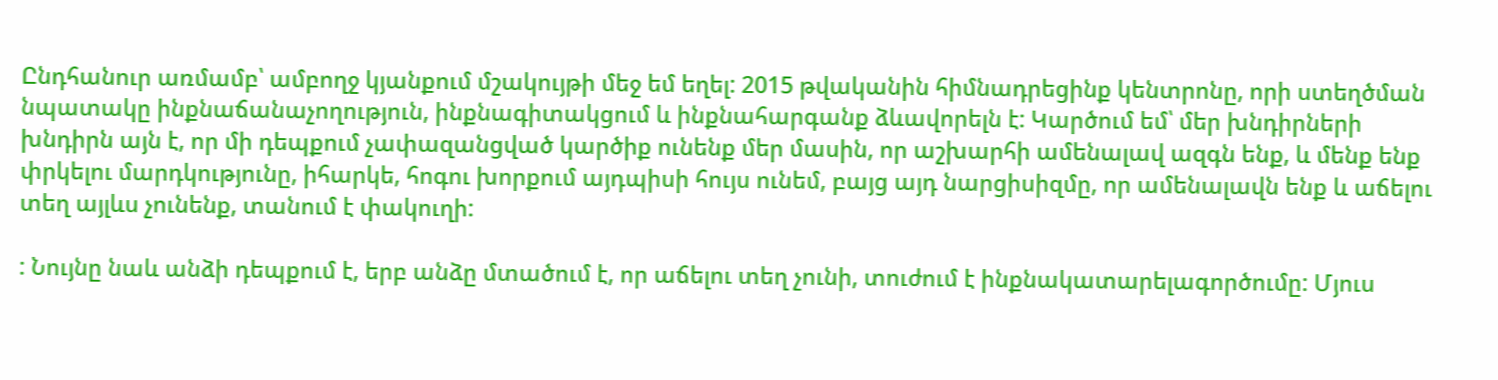Ընդհանուր առմամբ՝ ամբողջ կյանքում մշակույթի մեջ եմ եղել: 2015 թվականին հիմնադրեցինք կենտրոնը, որի ստեղծման նպատակը ինքնաճանաչողություն, ինքնագիտակցում և ինքնահարգանք ձևավորելն է: Կարծում եմ՝ մեր խնդիրների խնդիրն այն է, որ մի դեպքում չափազանցված կարծիք ունենք մեր մասին, որ աշխարհի ամենալավ ազգն ենք, և մենք ենք փրկելու մարդկությունը, իհարկե, հոգու խորքում այդպիսի հույս ունեմ, բայց այդ նարցիսիզմը, որ ամենալավն ենք և աճելու տեղ այլևս չունենք, տանում է փակուղի:

: Նույնը նաև անձի դեպքում է, երբ անձը մտածում է, որ աճելու տեղ չունի, տուժում է ինքնակատարելագործումը: Մյուս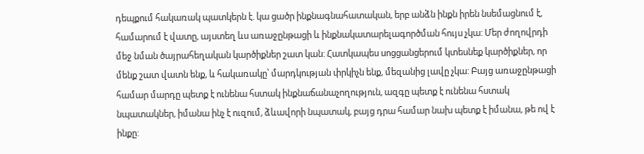դեպքում հակառակ պատկերն է. կա ցածր ինքնագնահատական, երբ անձն ինքն իրեն նսեմացնում է, համարում է վատը, այստեղ ևս առաջընթացի և ինքնակատարելագործման հույս չկա: Մեր ժողովրդի մեջ նման ծայրահեղական կարծիքներ շատ կան: Հատկապես սոցցանցերում կտեսնեք կարծիքներ, որ մենք շատ վատն ենք, և հակառակը՝ մարդկության փրկիչն ենք, մեզանից լավը չկա: Բայց առաջընթացի համար մարդը պետք է ունենա հստակ ինքնաճանաչողություն, ազգը պետք է ունենա հստակ նպատակներ, իմանա ինչ է ուզում, ձևավորի նպատակ, բայց դրա համար նախ պետք է իմանա, թե ով է ինքը: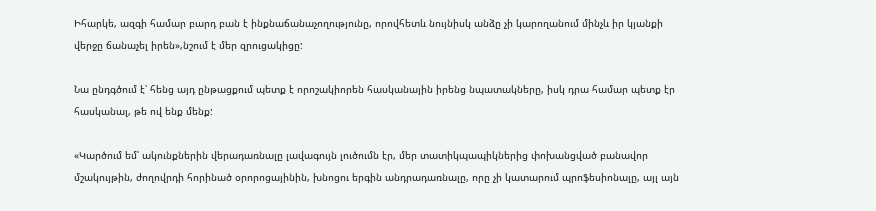Իհարկե, ազգի համար բարդ բան է ինքնաճանաչողությունը, որովհետև նույնիսկ անձը չի կարողանում մինչև իր կյանքի վերջը ճանաչել իրեն»,նշում է մեր զրուցակիցը:

Նա ընդգծում է՝ հենց այդ ընթացքում պետք է որոշակիորեն հասկանային իրենց նպատակները, իսկ դրա համար պետք էր հասկանալ, թե ով ենք մենք:

«Կարծում եմ՝ ակունքներին վերադառնալը լավագույն լուծումն էր, մեր տատիկպապիկներից փոխանցված բանավոր մշակույթին, ժողովրդի հորինած օրորոցայինին, խնոցու երգին անդրադառնալը, որը չի կատարում պրոֆեսիոնալը, այլ այն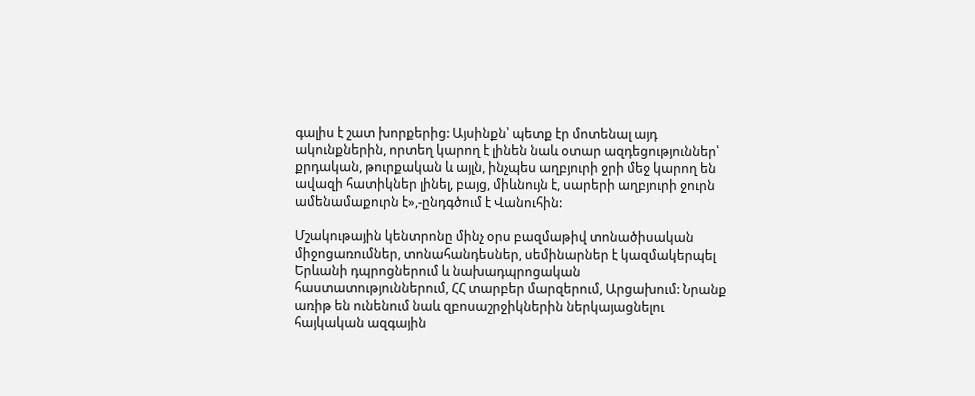գալիս է շատ խորքերից: Այսինքն՝ պետք էր մոտենալ այդ ակունքներին, որտեղ կարող է լինեն նաև օտար ազդեցություններ՝ քրդական, թուրքական և այլն, ինչպես աղբյուրի ջրի մեջ կարող են ավազի հատիկներ լինել, բայց, միևնույն է, սարերի աղբյուրի ջուրն ամենամաքուրն է»,-ընդգծում է Վանուհին:

Մշակութային կենտրոնը մինչ օրս բազմաթիվ տոնածիսական միջոցառումներ, տոնահանդեսներ, սեմինարներ է կազմակերպել Երևանի դպրոցներում և նախադպրոցական հաստատություններում, ՀՀ տարբեր մարզերում, Արցախում: Նրանք առիթ են ունենում նաև զբոսաշրջիկներին ներկայացնելու հայկական ազգային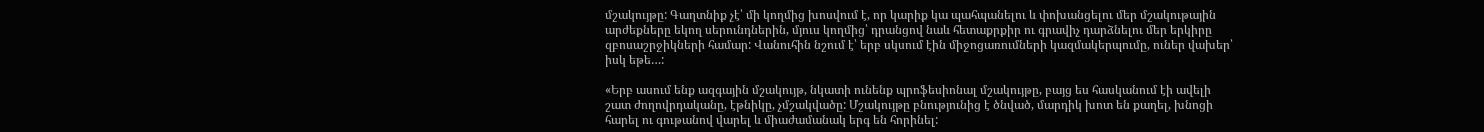մշակույթը: Գաղտնիք չէ՝ մի կողմից խոսվում է, որ կարիք կա պահպանելու և փոխանցելու մեր մշակութային արժեքները եկող սերունդներին, մյուս կողմից՝ դրանցով նաև հետաքրքիր ու գրավիչ դարձնելու մեր երկիրը զբոսաշրջիկների համար: Վանուհին նշում է՝ երբ սկսում էին միջոցառումների կազմակերպումը, ուներ վախեր՝ իսկ եթե…:

«Երբ ասում ենք ազգային մշակույթ, նկատի ունենք պրոֆեսիոնալ մշակույթը, բայց ես հասկանում էի ավելի շատ ժողովրդականը, էթնիկը, չմշակվածը: Մշակույթը բնությունից է ծնված, մարդիկ խոտ են քաղել, խնոցի հարել ու գութանով վարել և միաժամանակ երգ են հորինել: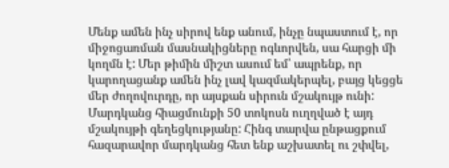Մենք ամեն ինչ սիրով ենք անում, ինչը նպաստում է, որ միջոցառման մասնակիցները ոգևորվեն, սա հարցի մի կողմն է: Մեր թիմին միշտ ասում եմ՝ ապրենք, որ կարողացանք ամեն ինչ լավ կազմակերպել, բայց կեցցե մեր ժողովուրդը, որ այսքան սիրուն մշակույթ ունի: Մարդկանց հիացմունքի 50 տոկոսն ուղղված է այդ մշակույթի գեղեցկությանը: Հինգ տարվա ընթացքում հազարավոր մարդկանց հետ ենք աշխատել ու շփվել,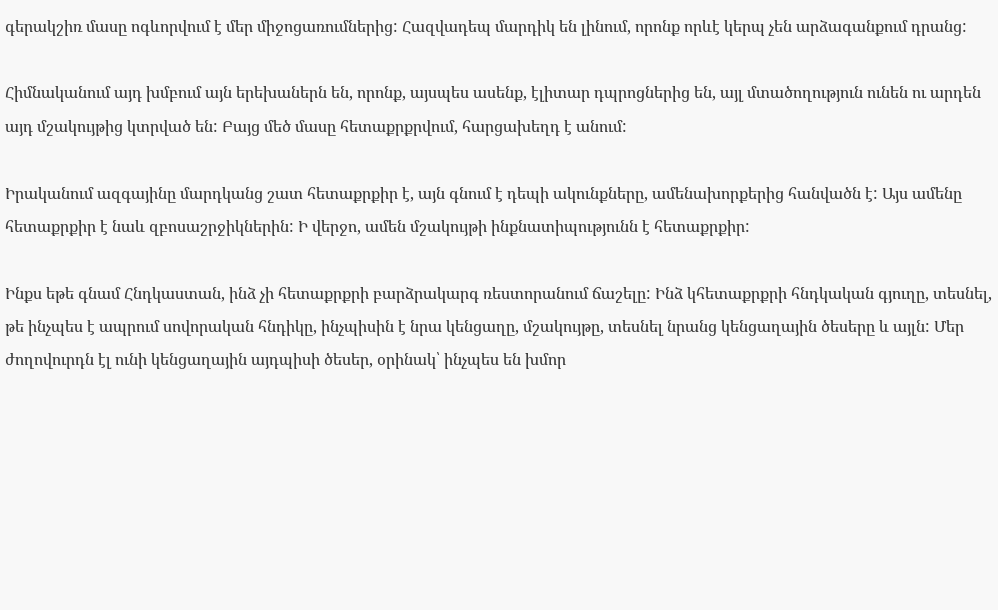գերակշիռ մասը ոգևորվում է մեր միջոցառումներից: Հազվադեպ մարդիկ են լինում, որոնք որևէ կերպ չեն արձագանքում դրանց:

Հիմնականում այդ խմբում այն երեխաներն են, որոնք, այսպես ասենք, էլիտար դպրոցներից են, այլ մտածողություն ունեն ու արդեն այդ մշակույթից կտրված են: Բայց մեծ մասը հետաքրքրվում, հարցախեղդ է անում:

Իրականում ազգայինը մարդկանց շատ հետաքրքիր է, այն գնում է դեպի ակունքները, ամենախորքերից հանվածն է: Այս ամենը հետաքրքիր է նաև զբոսաշրջիկներին: Ի վերջո, ամեն մշակույթի ինքնատիպությունն է հետաքրքիր:

Ինքս եթե գնամ Հնդկաստան, ինձ չի հետաքրքրի բարձրակարգ ռեստորանում ճաշելը: Ինձ կհետաքրքրի հնդկական գյուղը, տեսնել, թե ինչպես է ապրում սովորական հնդիկը, ինչպիսին է նրա կենցաղը, մշակույթը, տեսնել նրանց կենցաղային ծեսերը և այլն: Մեր ժողովուրդն էլ ունի կենցաղային այդպիսի ծեսեր, օրինակ՝ ինչպես են խմոր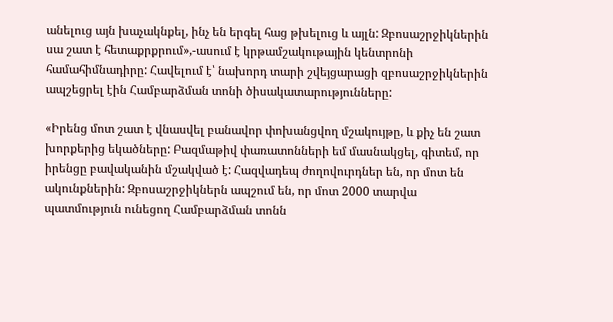անելուց այն խաչակնքել, ինչ են երգել հաց թխելուց և այլն: Զբոսաշրջիկներին սա շատ է հետաքրքրում»,-ասում է կրթամշակութային կենտրոնի համահիմնադիրը: Հավելում է՝ նախորդ տարի շվեյցարացի զբոսաշրջիկներին ապշեցրել էին Համբարձման տոնի ծիսակատարությունները:

«Իրենց մոտ շատ է վնասվել բանավոր փոխանցվող մշակույթը, և քիչ են շատ խորքերից եկածները: Բազմաթիվ փառատոնների եմ մասնակցել, գիտեմ, որ իրենցը բավականին մշակված է: Հազվադեպ ժողովուրդներ են, որ մոտ են ակունքներին: Զբոսաշրջիկներն ապշում են, որ մոտ 2000 տարվա պատմություն ունեցող Համբարձման տոնն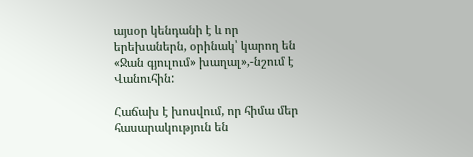այսօր կենդանի է և որ երեխաներն, օրինակ՝ կարող են «Ջան գյուլում» խաղալ»,-նշում է Վանուհին:

Հաճախ է խոսվում, որ հիմա մեր հասարակություն են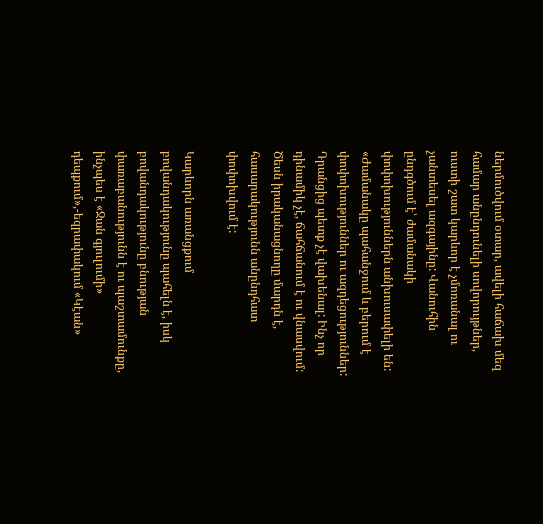ներմուծվում օտար, ավելի հաճախ մեզ համար անընդունելի սովորույթներ, ուստի շատ կարևոր է չմոռանալ ու չանտեսել ազգայինը: Վանուհին ընդգծում է՝ ժամանակի փոփոխություններն անխուսափելի են: «Ժամանակը պահանջում և բերում է փոփոխություններ ու ազդեցություններ: Դրանցից պետք չէ վախենալ: Ինչ որ դինամիկ չէ, ճահճանում է ու վնասվում: Ծեսն իրականացնողը մարդն է, հասարակությունն անընդհատ փոփոխվում է:

Կարևորն առանցքում բովանդակությունը պահելն է, իսկ բովանդակությունը բնության փառաբանությունն է ու պաշտամունքը, ինչպես է «Ջան գյուլումի» դեպքում»,-եզրափակում «Կէան»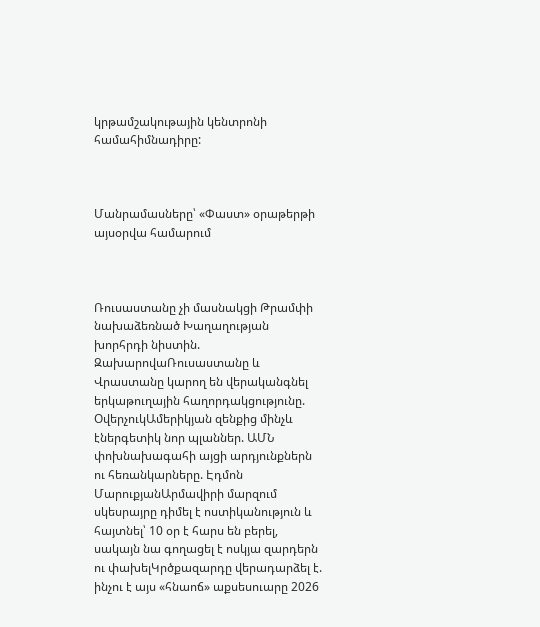կրթամշակութային կենտրոնի համահիմնադիրը:



Մանրամասները՝ «Փաստ» օրաթերթի այսօրվա համարում



Ռուսաստանը չի մասնակցի Թրամփի նախաձեռնած Խաղաղության խորհրդի նիստին. ԶախարովաՌուսաստանը և Վրաստանը կարող են վերականգնել երկաթուղային հաղորդակցությունը. ՕվերչուկԱմերիկյան զենքից մինչև էներգետիկ նոր պլաններ. ԱՄՆ փոխնախագահի այցի արդյունքներն ու հեռանկարները. Էդմոն ՄարուքյանԱրմավիրի մարզում սկեսրայրը դիմել է ոստիկանություն և հայտնել՝ 10 օր է հարս են բերել, սակայն նա գողացել է ոսկյա զարդերն ու փախելԿրծքազարդը վերադարձել է. ինչու է այս «հնաոճ» աքսեսուարը 2026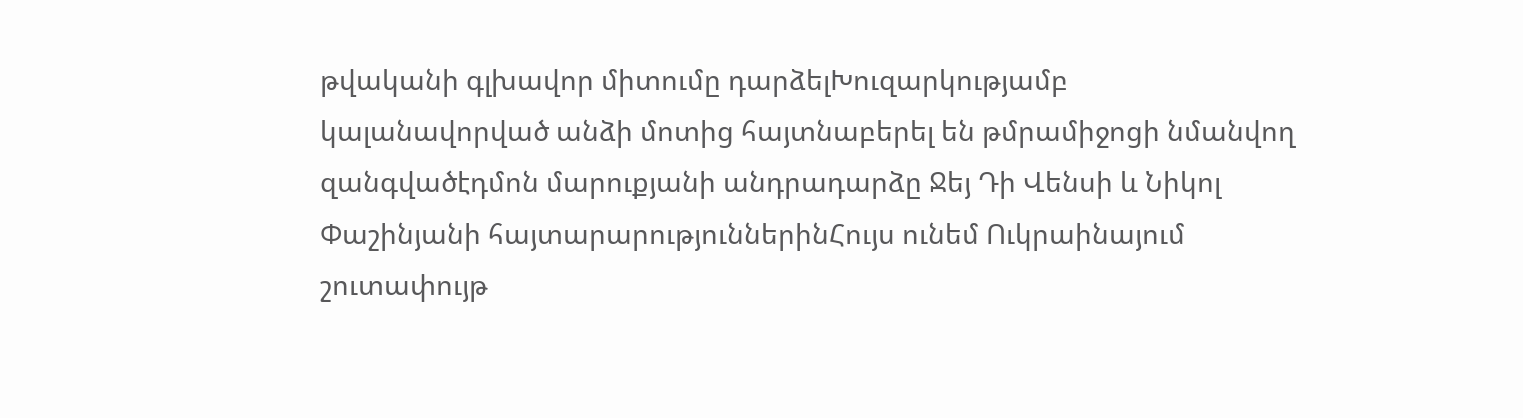թվականի գլխավոր միտումը դարձելԽուզարկությամբ կալանավորված անձի մոտից հայտնաբերել են թմրամիջոցի նմանվող զանգվածէդմոն մարուքյանի անդրադարձը Ջեյ Դի Վենսի և Նիկոլ Փաշինյանի հայտարարություններինՀույս ունեմ Ուկրաինայում շուտափույթ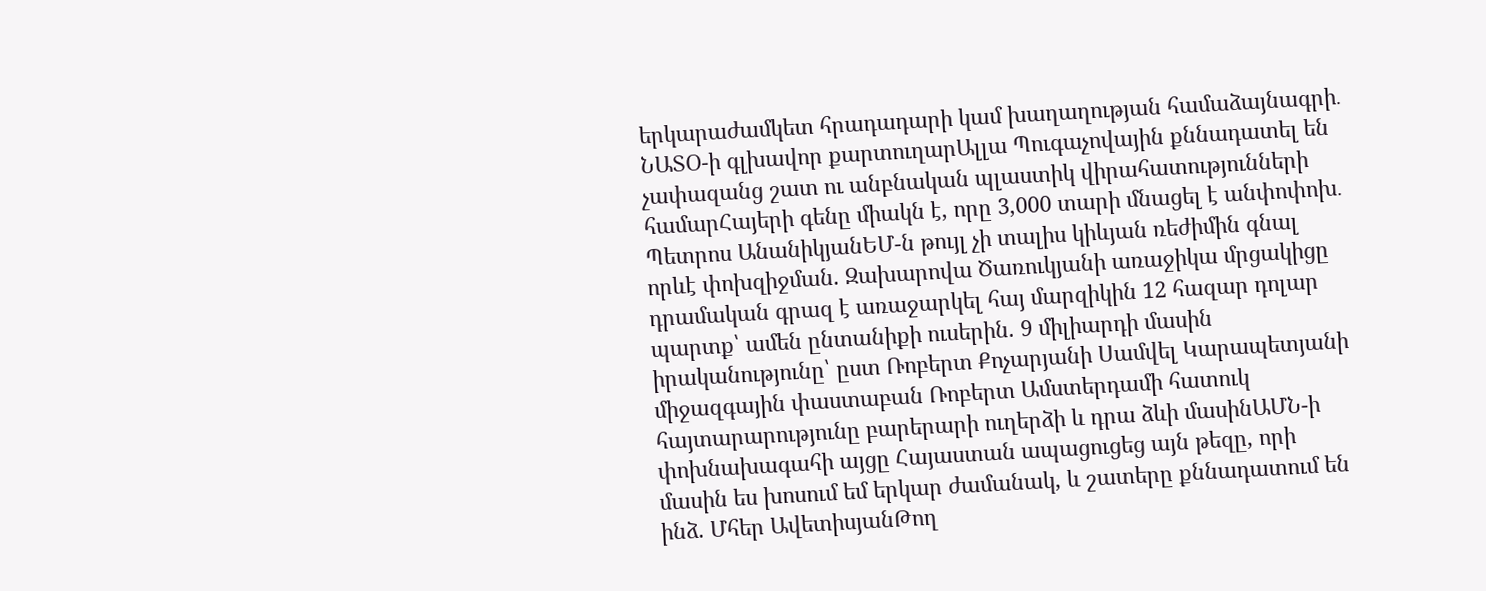երկարաժամկետ հրադադարի կամ խաղաղության համաձայնագրի․ ՆԱՏՕ-ի գլխավոր քարտուղարԱլլա Պուգաչովային քննադատել են չափազանց շատ ու անբնական պլաստիկ վիրահատությունների համարՀայերի գենը միակն է, որը 3,000 տարի մնացել է անփոփոխ․ Պետրոս ԱնանիկյանԵՄ-ն թույլ չի տալիս կիևյան ռեժիմին գնալ որևէ փոխզիջման. Զախարովա Ծառուկյանի առաջիկա մրցակիցը դրամական գրազ է առաջարկել հայ մարզիկին 12 հազար դոլար պարտք՝ ամեն ընտանիքի ուսերին. 9 միլիարդի մասին իրականությունը՝ ըստ Ռոբերտ Քոչարյանի Սամվել Կարապետյանի միջազգային փաստաբան Ռոբերտ Ամստերդամի հատուկ հայտարարությունը բարերարի ուղերձի և դրա ձևի մասինԱՄՆ-ի փոխնախագահի այցը Հայաստան ապացուցեց այն թեզը, որի մասին ես խոսում եմ երկար ժամանակ, և շատերը քննադատում են ինձ. Մհեր ԱվետիսյանԹող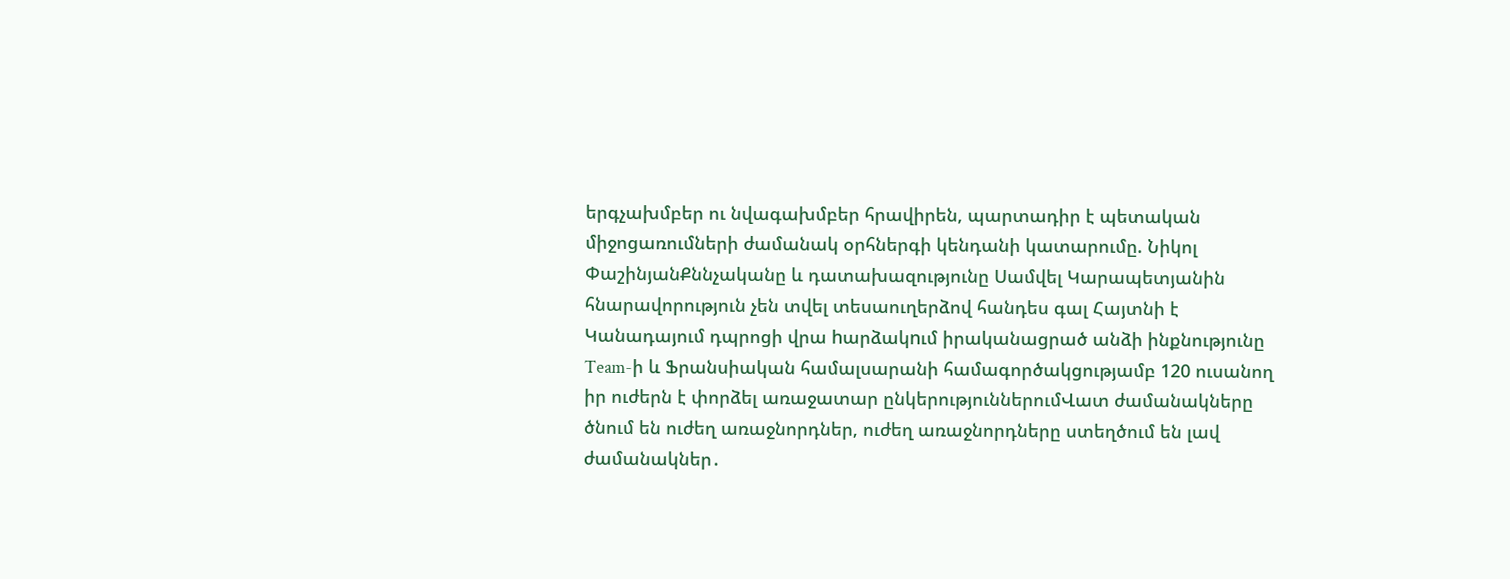երգչախմբեր ու նվագախմբեր հրավիրեն, պարտադիր է պետական միջոցառումների ժամանակ օրհներգի կենդանի կատարումը. Նիկոլ ՓաշինյանՔննչականը և դատախազությունը Սամվել Կարապետյանին հնարավորություն չեն տվել տեսաուղերձով հանդես գալ Հայտնի է Կանադայում դպրոցի վրա hարձակnւմ իրականացրած անձի ինքնությունը Team-ի և Ֆրանսիական համալսարանի համագործակցությամբ 120 ուսանող իր ուժերն է փորձել առաջատար ընկերություններումՎատ ժամանակները ծնում են ուժեղ առաջնորդներ, ուժեղ առաջնորդները ստեղծում են լավ ժամանակներ․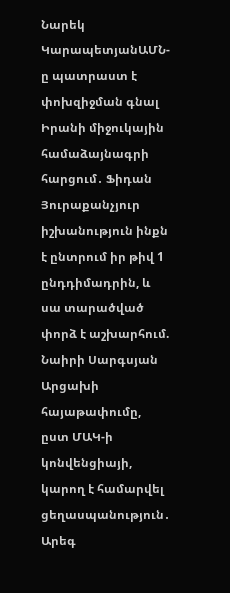Նարեկ ԿարապետյանԱՄՆ-ը պատրաստ է փոխզիջման գնալ Իրանի միջուկային համաձայնագրի հարցում․ Ֆիդան Յուրաքանչյուր իշխանություն ինքն է ընտրում իր թիվ 1 ընդդիմադրին, և սա տարածված փորձ է աշխարհում. Նաիրի Սարգսյան Արցախի հայաթափումը, ըստ ՄԱԿ-ի կոնվենցիայի, կարող է համարվել ցեղասպանություն․ Արեգ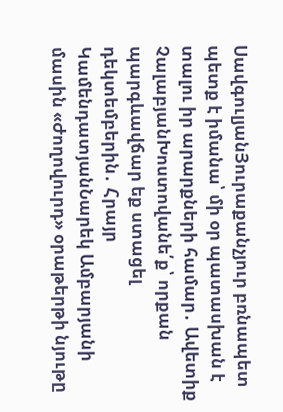ՍավգուլյանՅուրաքանչյուր բռնապետ պետք է իմանա՝ մի օր պատասխան է տալու իր արարքների համար․ Ավետիք ՉալաբյանԽոստովանե՛ք՝ որքան պարգևավճար եք ստացել դեկտեմբերին․ Հրայր ԿամենդատյանՆարեկ Ամբարյանի մասին «Ժողովուրդ» օրաթերթի նյութը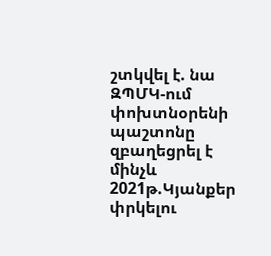շտկվել է. նա ԶՊՄԿ-ում փոխտնօրենի պաշտոնը զբաղեցրել է մինչև 2021թ.Կյանքեր փրկելու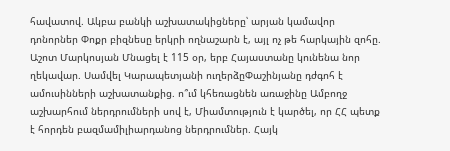հավատով. Ակբա բանկի աշխատակիցները՝ արյան կամավոր դոնորներ Փոքր բիզնեսը երկրի ողնաշարն է, այլ ոչ թե հարկային զոհը. Աշոտ Մարկոսյան Մնացել է 115 օր, երբ Հայաստանը կունենա նոր ղեկավար. Սամվել Կարապետյանի ուղերձըՓաշինյանը դժգոհ է ամուսինների աշխատանքից. ո՞ւմ կհեռացնեն առաջինը Ամբողջ աշխարհում ներդրումների սով է, Միամտություն է կարծել, որ ՀՀ պետք է հորդեն բազմամիլիարդանոց ներդրումներ. Հայկ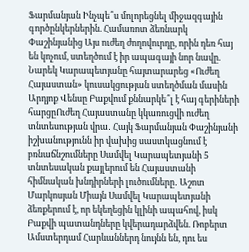Ֆարմանյան Ինչպե՞ս մոլորեցնել միջազգային գործընկերներին. Համառոտ ձեռնարկ Փաշինյանից Այս ուժեղ ժողովուրդը, որին դեռ հայ են կոչում, ստեղծում է իր ապագայի նոր նավը. Նարեկ Կարապետյանը հայտարարեց «Ուժեղ Հայաստան» կուսակցության ստեղծման մասին Արդյոք Վենսը Բաքվում քննարկե՞լ է հայ գերիների հարցըՈւժեղ Հայաստանը կկառուցվի ուժեղ տնտեսության վրա․ Հայկ Ֆարմանյան Փաշինյանի իշխանությունն իր վախից սաստկացնում է բռնաճնշումները Սամվել Կարապետյանի 5 տնտեսական քայլերում են Հայաստանի հիմնական խնդիրների լուծումները․ Աշոտ Մարկոսյան Միայն Սամվել Կարապետյանի ձեռքերում է, որ եկեղեցին կլինի ապահով, իսկ Բաքվի պատանդները կվերադարձվեն. Ռոբերտ Ամստերդամ Հարևաններդ նույնն են, դու ես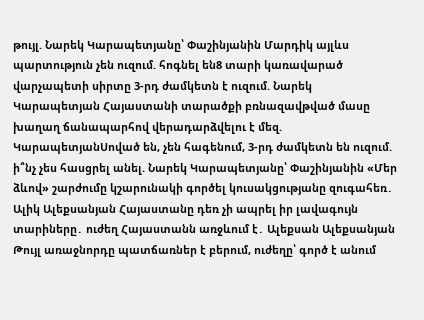թույլ. Նարեկ Կարապետյանը՝ Փաշինյանին Մարդիկ այլևս պարտություն չեն ուզում. հոգնել են8 տարի կառավարած վարչապետի սիրտը 3-րդ ժամկետն է ուզում. Նարեկ Կարապետյան Հայաստանի տարածքի բռնազավթված մասը խաղաղ ճանապարհով վերադարձվելու է մեզ. ԿարապետյանՍոված են, չեն հագենում, 3-րդ ժամկետն են ուզում. ի՞նչ չես հասցրել անել. Նարեկ Կարապետյանը՝ Փաշինյանին «Մեր ձևով» շարժումը կշարունակի գործել կուսակցությանը զուգահեռ․ Ալիկ Ալեքսանյան Հայաստանը դեռ չի ապրել իր լավագույն տարիները․ ուժեղ Հայաստանն առջևում է․ Ալեքսան Ալեքսանյան Թույլ առաջնորդը պատճառներ է բերում, ուժեղը՝ գործ է անում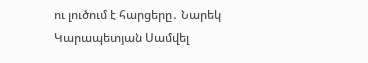ու լուծում է հարցերը․ Նարեկ Կարապետյան Սամվել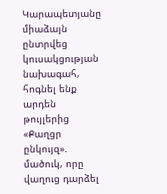Կարապետյանը միաձայն ընտրվեց կուսակցության նախագահ, հոգնել ենք արդեն թույլերից «Քաղցր ընկույզ». մածուկ, որը վաղուց դարձել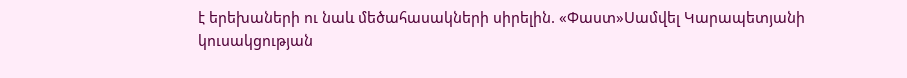է երեխաների ու նաև մեծահասակների սիրելին. «Փաստ»Սամվել Կարապետյանի կուսակցության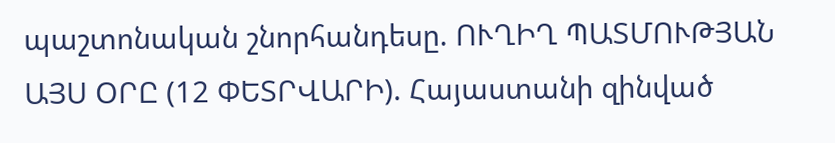պաշտոնական շնորհանդեսը. ՈՒՂԻՂ ՊԱՏՄՈՒԹՅԱՆ ԱՅՍ ՕՐԸ (12 ՓԵՏՐՎԱՐԻ). Հայաստանի զինված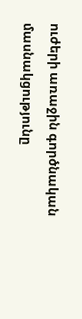ուժերի առաջին գործնական մասնակցությունը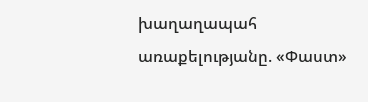խաղաղապահ առաքելությանը. «Փաստ»